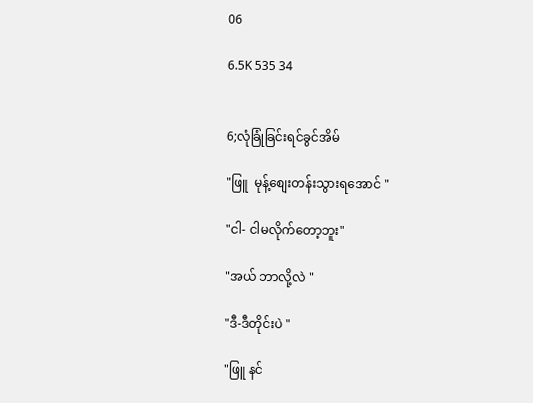06

6.5K 535 34


6;လုံခြုံခြင်းရင်ခွင်အိမ်

"ဖြူ  မုန့်စျေးတန်းသွားရအောင် "

"ငါ- ငါမလိုက်တော့ဘူး"

"အယ် ဘာလို့လဲ "

"ဒီ-ဒီတိုင်းပဲ "

"ဖြူ နင်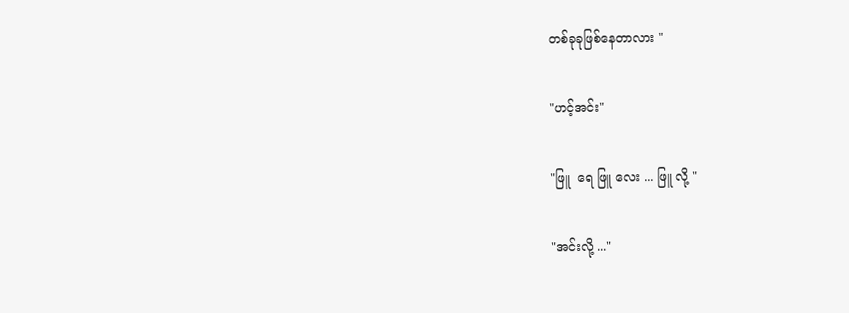တစ်ခုခုဖြစ်နေတာလား "

"ဟင့်အင်း"

"ဖြူ  ရေ ဖြူ လေး ... ဖြူ လို့ "

"အင်းလို့ ..."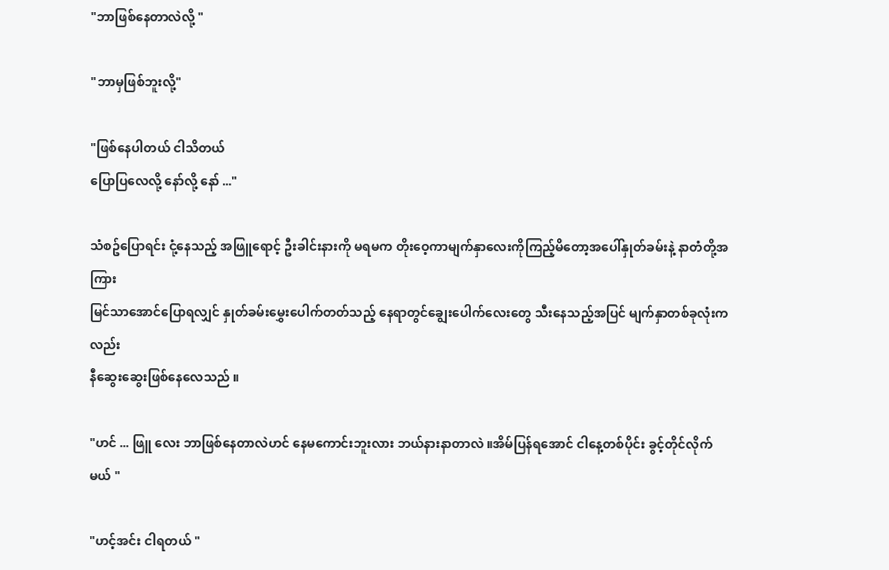"ဘာဖြစ်နေတာလဲလို့ "

"ဘာမှဖြစ်ဘူးလို့"

"ဖြစ်နေပါတယ် ငါသိတယ်
ပြောပြလေလို့ နော်လို့ နော် ..."

သံစဥ်ပြောရင်း ငုံ့နေသည့် အဖြူရောင့် ဦးခါင်းနားကို မရမက တိုး‌ဝေ့ကာမျက်နှာလေးကိုကြည့်မိတော့အပေါ်နှုတ်ခမ်းနဲ့ နာတံတို့အကြား
မြင်သာအောင်ပြောရလျှင် နှုတ်ခမ်းမွှေးပေါက်တတ်သည့် နေရာတွင်ချွေးပေါက်လေးတွေ သီးနေသည့်အပြင် မျက်နှာတစ်ခုလုံးကလည်း
နီဆွေးဆွေးဖြစ်နေလေသည် ။

"ဟင် ... ဖြူ လေး ဘာဖြစ်နေတာလဲဟင် နေမကောင်းဘူးလား ဘယ်နားနာတာလဲ ။အိမ်ပြန်ရအောင် ငါနေ့တစ်ပိုင်း ခွင့်တိုင်လိုက်မယ် "

"ဟင့်အင်း ငါရတယ် "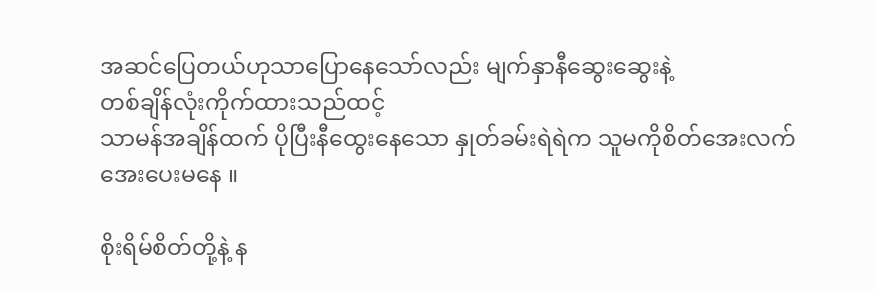အဆင်ပြေတယ်ဟုသာပြောနေသော်လည်း မျက်နှာနီဆွေးဆွေးနဲ့
တစ်ချိန်လုံးကိုက်ထားသည်ထင့်
သာမန်အချိန်ထက် ပိုပြီးနီထွေးနေသော နှုတ်ခမ်းရဲရဲက သူမကိုစိတ်အေးလက်အေးပေးမနေ ။

စိုးရိမ်စိတ်တို့နဲ့ န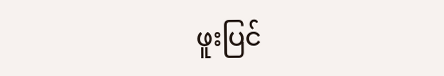ဖူးပြင်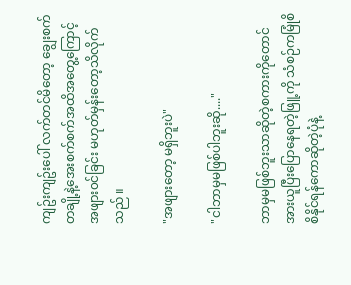ကျဥ်းကျဥ်းပေါ် လက်တင်မိတော့ ချွေးစက်တချို့နဲ့အေးစက်စက်အထိအတွေ့ကြောင့် အဖျား၀င်ခြင်း မဟုတ်မှန်းတော့သိလိုက်သည် ။

"အဖျားတော့ မရှိဘူးပဲ"

"ငါဘာမှမဖြစ်ပါဘူးဆို...."

ဘာမှမဖြစ်ဘူးသာဆိုတဲ့စကားကိုတောင် အားယူပြီးပြောနေရတဲ့ဖြူ့ကို သံစဉ်ကမြုံစိစိနိုင်ရန်ကောဆိုတဲ့ပုံနဲ့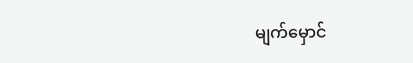မျက်‌မှောင်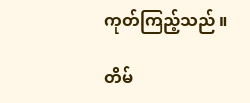ကုတ်ကြည့်သည် ။

တိမ်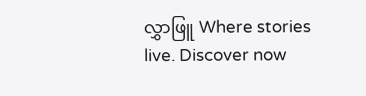လွှာဖြူ Where stories live. Discover now